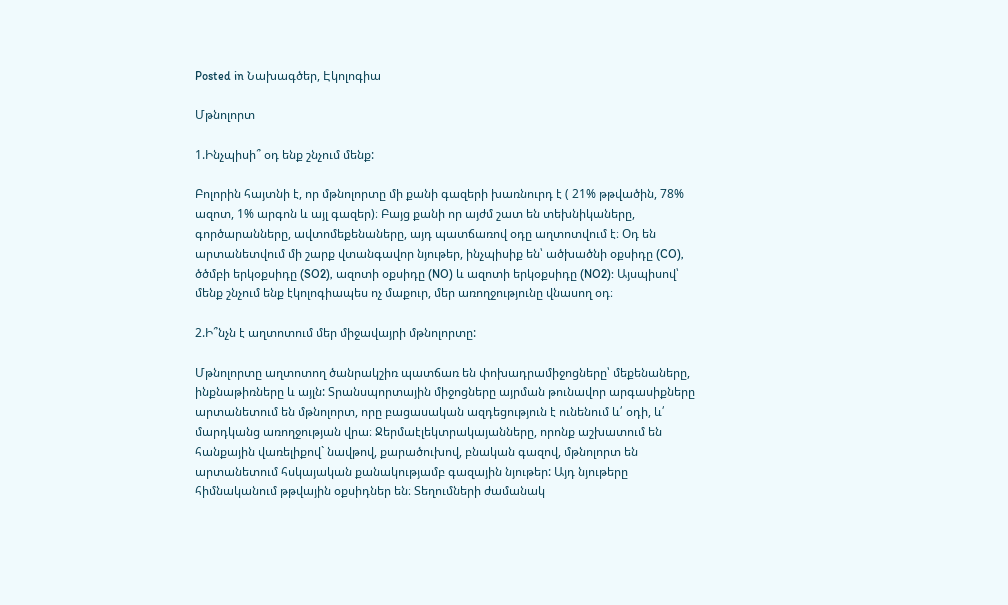Posted in Նախագծեր, Էկոլոգիա

Մթնոլորտ

1.Ինչպիսի՞ օդ ենք շնչում մենք:

Բոլորին հայտնի է, որ մթնոլորտը մի քանի գազերի խառնուրդ է ( 21% թթվածին, 78% ազոտ, 1% արգոն և այլ գազեր)։ Բայց քանի որ այժմ շատ են տեխնիկաները, գործարանները, ավտոմեքենաները, այդ պատճառով օդը աղտոտվում է։ Օդ են արտանետվում մի շարք վտանգավոր նյութեր, ինչպիսիք են՝ ածխածնի օքսիդը (CO), ծծմբի երկօքսիդը (SO2), ազոտի օքսիդը (NO) և ազոտի երկօքսիդը (NO2): Այսպիսով՝ մենք շնչում ենք էկոլոգիապես ոչ մաքուր, մեր առողջությունը վնասող օդ։

2.Ի՞նչն է աղտոտում մեր միջավայրի մթնոլորտը:

Մթնոլորտը աղտոտող ծանրակշիռ պատճառ են փոխադրամիջոցները՝ մեքենաները, ինքնաթիռները և այլն: Տրանսպորտային միջոցները այրման թունավոր արգասիքները արտանետում են մթնոլորտ, որը բացասական ազդեցություն է ունենում և՛ օդի, և՛ մարդկանց առողջության վրա։ Ջերմաէլեկտրակայանները, որոնք աշխատում են հանքային վառելիքով` նավթով, քարածուխով, բնական գազով, մթնոլորտ են արտանետում հսկայական քանակությամբ գազային նյութեր: Այդ նյութերը հիմնականում թթվային օքսիդներ են։ Տեղումների ժամանակ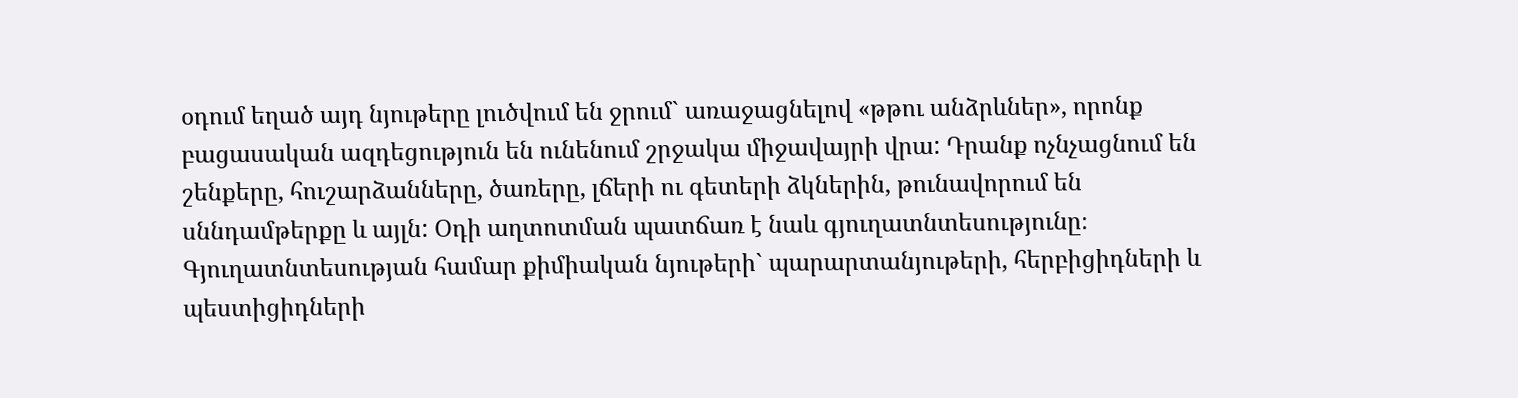օդում եղած այդ նյութերը լուծվում են ջրում` առաջացնելով «թթու անձրևներ», որոնք բացասական ազդեցություն են ունենում շրջակա միջավայրի վրա: Դրանք ոչնչացնում են շենքերը, հուշարձանները, ծառերը, լճերի ու գետերի ձկներին, թունավորում են սննդամթերքը և այլն: Օդի աղտոտման պատճառ է նաև գյուղատնտեսությունը։ Գյուղատնտեսության համար քիմիական նյութերի` պարարտանյութերի, հերբիցիդների և պեստիցիդների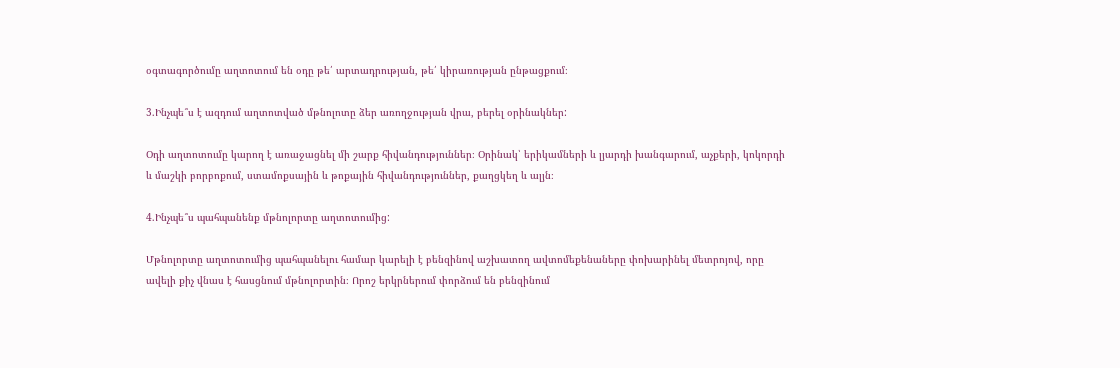օգտագործումը աղտոտում են օդը թե՛ արտադրության, թե՛ կիրառության ընթացքում։

3.Ինչպե՞ս է ազդում աղտոտված մթնոլոտը ձեր առողջության վրա, բերել օրինակներ:

Օդի աղտոտումը կարող է առաջացնել մի շարք հիվանդություններ։ Օրինակ՝ երիկամների և լյարդի խանգարում, աչքերի, կոկորդի և մաշկի բորբոքում, ստամոքսային և թոքային հիվանդություններ, քաղցկեղ և ալյն։

4.Ինչպե՞ս պահպանենք մթնոլորտը աղտոտումից:

Մթնոլորտը աղտոտումից պահպանելու համար կարելի է բենզինով աշխատող ավտոմեքենաները փոխարինել մետրոյով, որը ավելի քիչ վնաս է հասցնում մթնոլորտին։ Որոշ երկրներում փորձում են բենզինում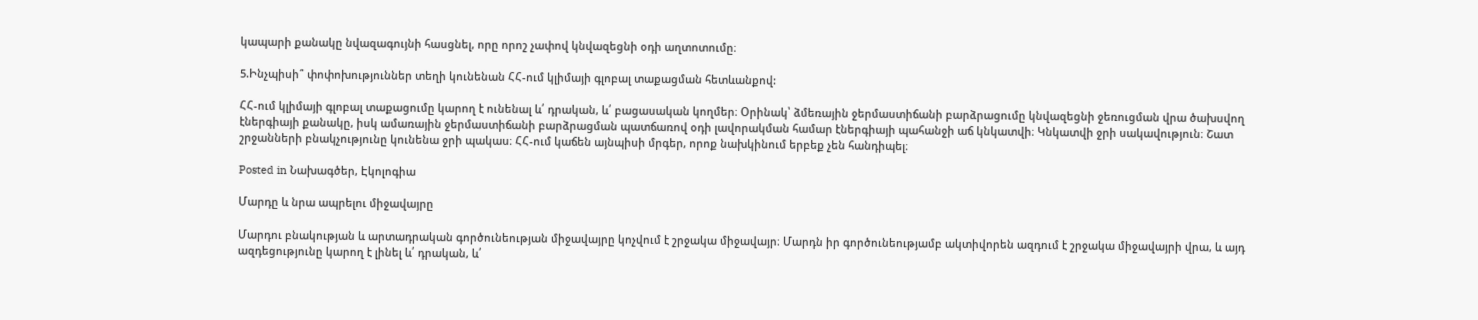կապարի քանակը նվազագույնի հասցնել, որը որոշ չափով կնվազեցնի օդի աղտոտումը։

5.Ինչպիսի՞ փոփոխություններ տեղի կունենան ՀՀ-ում կլիմայի գլոբալ տաքացման հետևանքով:

ՀՀ-ում կլիմայի գլոբալ տաքացումը կարող է ունենալ և՛ դրական, և՛ բացասական կողմեր։ Օրինակ՝ ձմեռային ջերմաստիճանի բարձրացումը կնվազեցնի ջեռուցման վրա ծախսվող էներգիայի քանակը, իսկ ամառային ջերմաստիճանի բարձրացման պատճառով օդի լավորակման համար էներգիայի պահանջի աճ կնկատվի։ Կնկատվի ջրի սակավություն։ Շատ շրջանների բնակչությունը կունենա ջրի պակաս։ ՀՀ-ում կաճեն այնպիսի մրգեր, որոք նախկինում երբեք չեն հանդիպել։

Posted in Նախագծեր, Էկոլոգիա

Մարդը և նրա ապրելու միջավայրը

Մարդու բնակության և արտադրական գործունեության միջավայրը կոչվում է շրջակա միջավայր։ Մարդն իր գործունեությամբ ակտիվորեն ազդում է շրջակա միջավայրի վրա, և այդ ազդեցությունը կարող է լինել և՛ դրական, և՛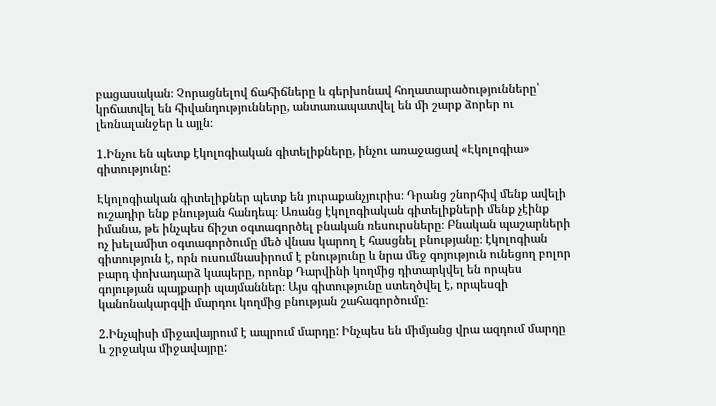բացասական։ Չորացնելով ճահիճները և գերխոնավ հողատարածությունները՝ կրճատվել են հիվանդությունները, անտառապատվել են մի շարք ձորեր ու լեռնալանջեր և այլն։

1.Ինչու են պետք էկոլոգիական գիտելիքները, ինչու առաջացավ «Էկոլոգիա» գիտությունը:

Էկոլոգիական գիտելիքներ պետք են յուրաքանչյուրիս։ Դրանց շնորհիվ մենք ավելի ուշադիր ենք բնության հանդեպ։ Առանց էկոլոգիական գիտելիքների մենք չէինք իմանա, թե ինչպես ճիշտ օգտագործել բնական ռեսուրսները։ Բնական պաշարների ոչ խելամիտ օգտագործումը մեծ վնաս կարող է հասցնել բնությանը։ էկոլոգիան գիտություն է, որն ուսումնասիրում է բնությունը և նրա մեջ գոյություն ունեցող բոլոր բարդ փոխադարձ կապերը, որոնք Դարվինի կողմից դիտարկվել են որպես գոյության պայքարի պայմաններ։ Այս գիտությունը ստեղծվել է, որպեսզի կանոնակարգվի մարդու կողմից բնության շահագործումը։

2.Ինչպիսի միջավայրում է ապրում մարդը: Ինչպես են միմյանց վրա ազդում մարդը և շրջակա միջավայրը: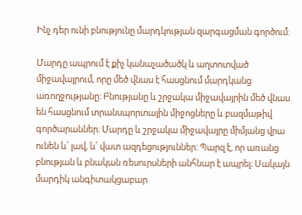Ինչ դեր ունի բնությունը մարդկության զարգացման գործում:

Մարդը ապրում է քիչ կանաչածածկ և աղտոտված միջավայրում, որը մեծ վնաս է հասցնում մարդկանց առողջությանը։ Բնությանը և շրջակա միջավայրին մեծ վնաս են հասցնում տրանսպորտային միջոցները և բազմաթիվ գործարաններ։ Մարդը և շրջակա միջավայրը միմյանց վրա ունեն և՛ լավ, և՛ վատ ազդեցություններ։ Պարզ է, որ առանց բնության և բնական ռեսուրսների անհնար է ապրել։ Սակայն մարդիկ անգիտակցաբար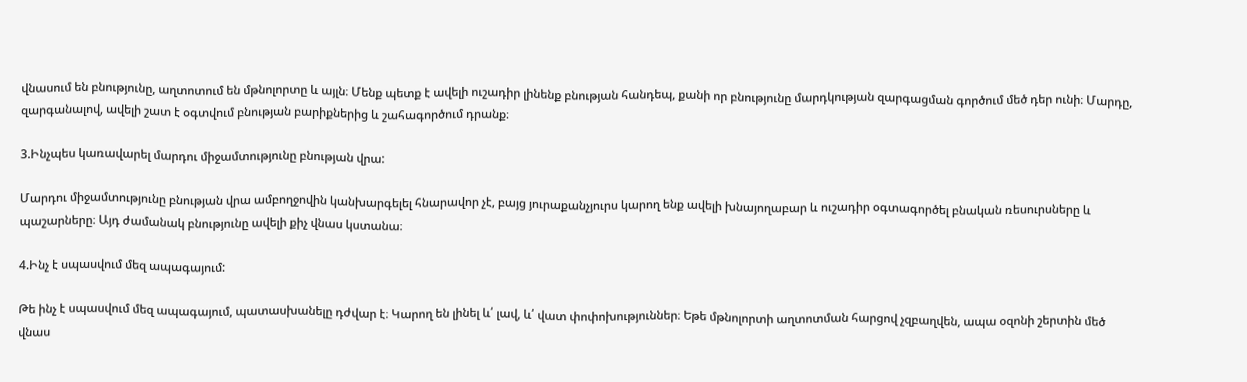վնասում են բնությունը, աղտոտում են մթնոլորտը և այլն։ Մենք պետք է ավելի ուշադիր լինենք բնության հանդեպ, քանի որ բնությունը մարդկության զարգացման գործում մեծ դեր ունի։ Մարդը, զարգանալով, ավելի շատ է օգտվում բնության բարիքներից և շահագործում դրանք։

3.Ինչպես կառավարել մարդու միջամտությունը բնության վրա:

Մարդու միջամտությունը բնության վրա ամբողջովին կանխարգելել հնարավոր չէ, բայց յուրաքանչյուրս կարող ենք ավելի խնայողաբար և ուշադիր օգտագործել բնական ռեսուրսները և պաշարները։ Այդ ժամանակ բնությունը ավելի քիչ վնաս կստանա։

4.Ինչ է սպասվում մեզ ապագայում:

Թե ինչ է սպասվում մեզ ապագայում, պատասխանելը դժվար է։ Կարող են լինել և՛ լավ, և՛ վատ փոփոխություններ։ Եթե մթնոլորտի աղտոտման հարցով չզբաղվեն, ապա օզոնի շերտին մեծ վնաս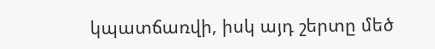կպատճառվի, իսկ այդ շերտը մեծ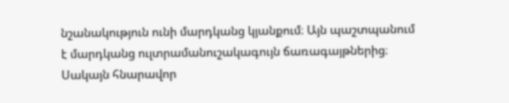նշանակություն ունի մարդկանց կյանքում։ Այն պաշտպանում է մարդկանց ուլտրամանուշակագույն ճառագայթներից։ Սակայն հնարավոր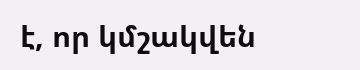է, որ կմշակվեն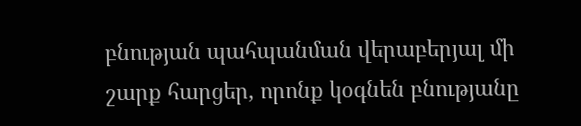բնության պահպանման վերաբերյալ մի շարք հարցեր, որոնք կօգնեն բնությանը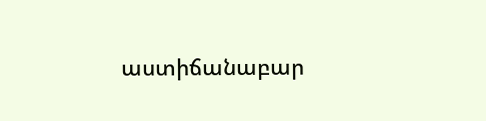աստիճանաբար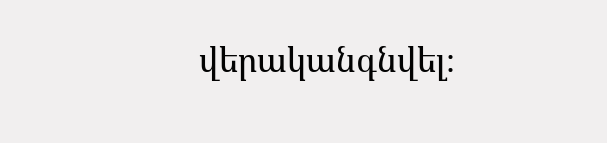վերականգնվել։